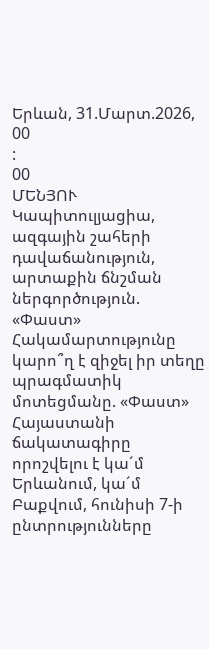Երևան, 31.Մարտ.2026,
00
:
00
ՄԵՆՅՈՒ
Կապիտուլյացիա, ազգային շահերի դավաճանություն, արտաքին ճնշման ներգործություն. «Փաստ» Հակամարտությունը կարո՞ղ է զիջել իր տեղը պրագմատիկ մոտեցմանը. «Փաստ» Հայաստանի ճակատագիրը որոշվելու է կա´մ Երևանում, կա´մ Բաքվում, հունիսի 7-ի ընտրությունները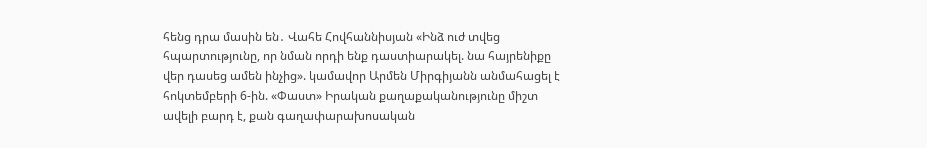հենց դրա մասին են․ Վահե Հովհաննիսյան «Ինձ ուժ տվեց հպարտությունը, որ նման որդի ենք դաստիարակել. նա հայրենիքը վեր դասեց ամեն ինչից». կամավոր Արմեն Միրգիյանն անմահացել է հոկտեմբերի 6-ին. «Փաստ» Իրական քաղաքականությունը միշտ ավելի բարդ է, քան գաղափարախոսական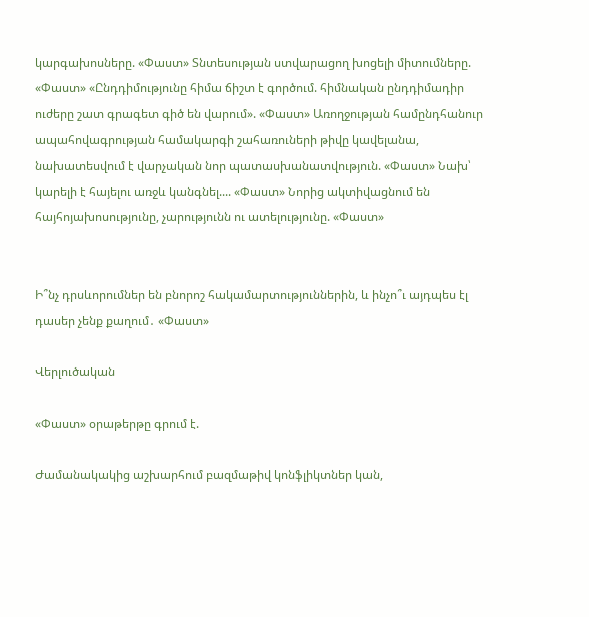կարգախոսները. «Փաստ» Տնտեսության ստվարացող խոցելի միտումները. «Փաստ» «Ընդդիմությունը հիմա ճիշտ է գործում. հիմնական ընդդիմադիր ուժերը շատ գրագետ գիծ են վարում». «Փաստ» Առողջության համընդհանուր ապահովագրության համակարգի շահառուների թիվը կավելանա, նախատեսվում է վարչական նոր պատասխանատվություն. «Փաստ» Նախ՝ կարելի է հայելու առջև կանգնել.... «Փաստ» Նորից ակտիվացնում են հայհոյախոսությունը, չարությունն ու ատելությունը. «Փաստ»


Ի՞նչ դրսևորումներ են բնորոշ հակամարտություններին, և ինչո՞ւ այդպես էլ դասեր չենք քաղում․ «Փաստ»

Վերլուծական

«Փաստ» օրաթերթը գրում է.

Ժամանակակից աշխարհում բազմաթիվ կոնֆլիկտներ կան,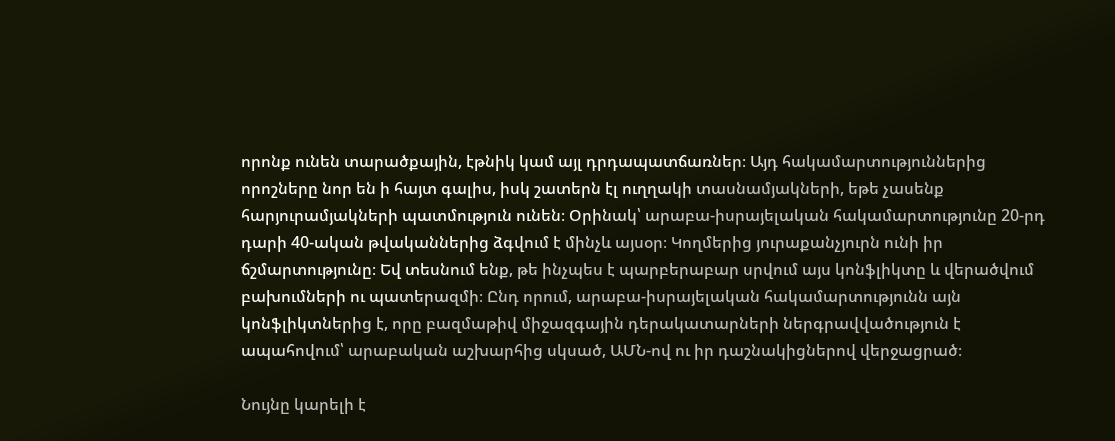որոնք ունեն տարածքային, էթնիկ կամ այլ դրդապատճառներ։ Այդ հակամարտություններից որոշները նոր են ի հայտ գալիս, իսկ շատերն էլ ուղղակի տասնամյակների, եթե չասենք հարյուրամյակների պատմություն ունեն։ Օրինակ՝ արաբա-իսրայելական հակամարտությունը 20-րդ դարի 40-ական թվականներից ձգվում է մինչև այսօր։ Կողմերից յուրաքանչյուրն ունի իր ճշմարտությունը։ Եվ տեսնում ենք, թե ինչպես է պարբերաբար սրվում այս կոնֆլիկտը և վերածվում բախումների ու պատերազմի։ Ընդ որում, արաբա-իսրայելական հակամարտությունն այն կոնֆլիկտներից է, որը բազմաթիվ միջազգային դերակատարների ներգրավվածություն է ապահովում՝ արաբական աշխարհից սկսած, ԱՄՆ-ով ու իր դաշնակիցներով վերջացրած։

Նույնը կարելի է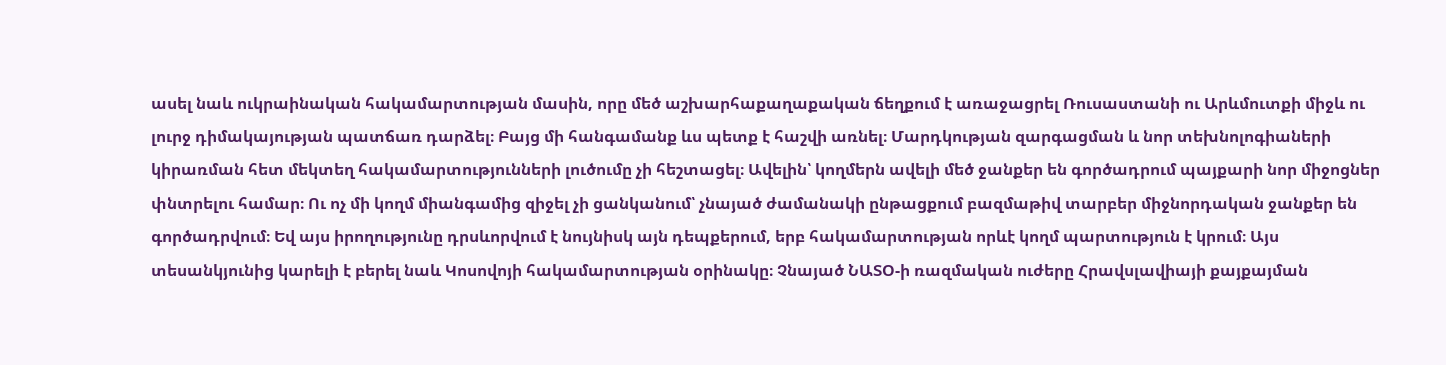ասել նաև ուկրաինական հակամարտության մասին, որը մեծ աշխարհաքաղաքական ճեղքում է առաջացրել Ռուսաստանի ու Արևմուտքի միջև ու լուրջ դիմակայության պատճառ դարձել։ Բայց մի հանգամանք ևս պետք է հաշվի առնել։ Մարդկության զարգացման և նոր տեխնոլոգիաների կիրառման հետ մեկտեղ հակամարտությունների լուծումը չի հեշտացել։ Ավելին՝ կողմերն ավելի մեծ ջանքեր են գործադրում պայքարի նոր միջոցներ փնտրելու համար։ Ու ոչ մի կողմ միանգամից զիջել չի ցանկանում՝ չնայած ժամանակի ընթացքում բազմաթիվ տարբեր միջնորդական ջանքեր են գործադրվում։ Եվ այս իրողությունը դրսևորվում է նույնիսկ այն դեպքերում, երբ հակամարտության որևէ կողմ պարտություն է կրում։ Այս տեսանկյունից կարելի է բերել նաև Կոսովոյի հակամարտության օրինակը։ Չնայած ՆԱՏՕ-ի ռազմական ուժերը Հրավսլավիայի քայքայման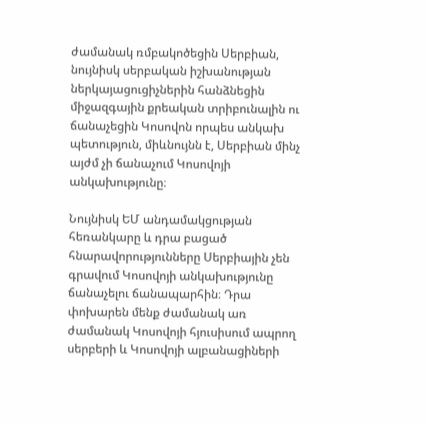ժամանակ ռմբակոծեցին Սերբիան, նույնիսկ սերբական իշխանության ներկայացուցիչներին հանձնեցին միջազգային քրեական տրիբունալին ու ճանաչեցին Կոսովոն որպես անկախ պետություն, միևնույնն է, Սերբիան մինչ այժմ չի ճանաչում Կոսովոյի անկախությունը։

Նույնիսկ ԵՄ անդամակցության հեռանկարը և դրա բացած հնարավորությունները Սերբիային չեն գրավում Կոսովոյի անկախությունը ճանաչելու ճանապարհին։ Դրա փոխարեն մենք ժամանակ առ ժամանակ Կոսովոյի հյուսիսում ապրող սերբերի և Կոսովոյի ալբանացիների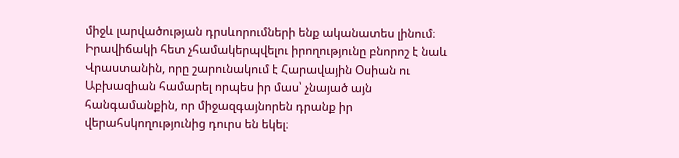միջև լարվածության դրսևորումների ենք ականատես լինում։ Իրավիճակի հետ չհամակերպվելու իրողությունը բնորոշ է նաև Վրաստանին, որը շարունակում է Հարավային Օսիան ու Աբխազիան համարել որպես իր մաս՝ չնայած այն հանգամանքին, որ միջազգայնորեն դրանք իր վերահսկողությունից դուրս են եկել։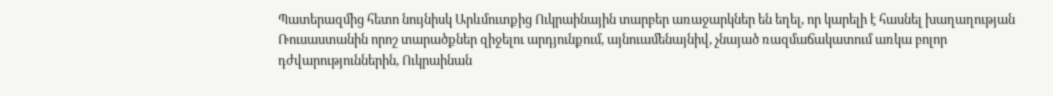Պատերազմից հետո նույնիսկ Արևմուտքից Ուկրաինային տարբեր առաջարկներ են եղել, որ կարելի է հասնել խաղաղության Ռուսաստանին որոշ տարածքներ զիջելու արդյունքում, այնուամենայնիվ, չնայած ռազմաճակատում առկա բոլոր դժվարություններին, Ուկրաինան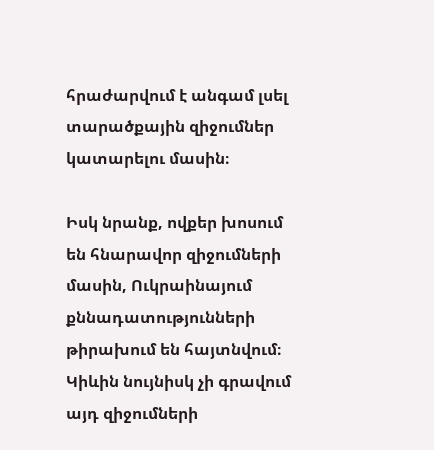հրաժարվում է անգամ լսել տարածքային զիջումներ կատարելու մասին։

Իսկ նրանք, ովքեր խոսում են հնարավոր զիջումների մասին, Ուկրաինայում քննադատությունների թիրախում են հայտնվում։ Կիևին նույնիսկ չի գրավում այդ զիջումների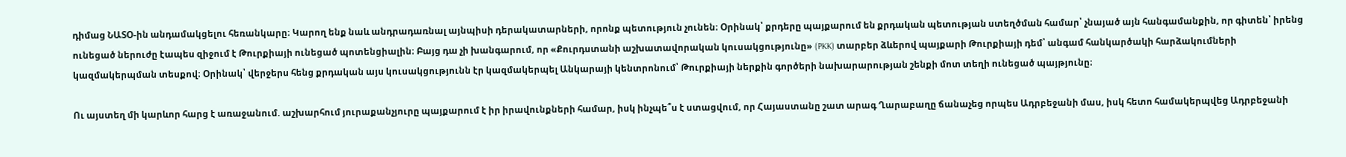դիմաց ՆԱՏՕ-ին անդամակցելու հեռանկարը։ Կարող ենք նաև անդրադառնալ այնպիսի դերակատարների, որոնք պետություն չունեն։ Օրինակ՝ քրդերը պայքարում են քրդական պետության ստեղծման համար՝ չնայած այն հանգամանքին, որ գիտեն՝ իրենց ունեցած ներուժը էապես զիջում է Թուրքիայի ունեցած պոտենցիալին։ Բայց դա չի խանգարում, որ «Քուրդստանի աշխատավորական կուսակցությունը» (PKK) տարբեր ձևերով պայքարի Թուրքիայի դեմ՝ անգամ հանկարծակի հարձակումների կազմակերպման տեսքով։ Օրինակ՝ վերջերս հենց քրդական այս կուսակցությունն էր կազմակերպել Անկարայի կենտրոնում՝ Թուրքիայի ներքին գործերի նախարարության շենքի մոտ տեղի ունեցած պայթյունը։

Ու այստեղ մի կարևոր հարց է առաջանում. աշխարհում յուրաքանչյուրը պայքարում է իր իրավունքների համար, իսկ ինչպե՞ս է ստացվում, որ Հայաստանը շատ արագ Ղարաբաղը ճանաչեց որպես Ադրբեջանի մաս, իսկ հետո համակերպվեց Ադրբեջանի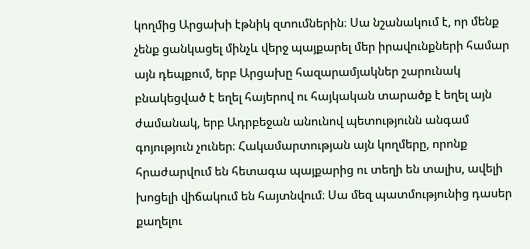կողմից Արցախի էթնիկ զտումներին։ Սա նշանակում է, որ մենք չենք ցանկացել մինչև վերջ պայքարել մեր իրավունքների համար այն դեպքում, երբ Արցախը հազարամյակներ շարունակ բնակեցված է եղել հայերով ու հայկական տարածք է եղել այն ժամանակ, երբ Ադրբեջան անունով պետությունն անգամ գոյություն չուներ։ Հակամարտության այն կողմերը, որոնք հրաժարվում են հետագա պայքարից ու տեղի են տալիս, ավելի խոցելի վիճակում են հայտնվում։ Սա մեզ պատմությունից դասեր քաղելու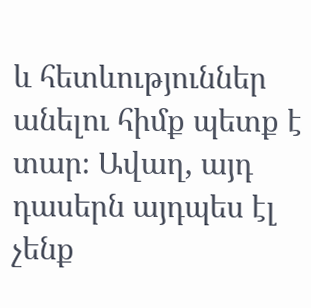և հետևություններ անելու հիմք պետք է տար։ Ավաղ, այդ դասերն այդպես էլ չենք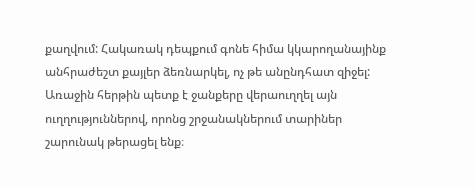քաղվում: Հակառակ դեպքում գոնե հիմա կկարողանայինք անհրաժեշտ քայլեր ձեռնարկել, ոչ թե անընդհատ զիջել: Առաջին հերթին պետք է ջանքերը վերաուղղել այն ուղղություններով, որոնց շրջանակներում տարիներ շարունակ թերացել ենք։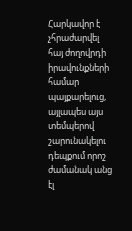Հարկավոր է չհրաժարվել հայ ժողովրդի իրավունքների համար պայքարելուց, այլապես այս տեմպերով շարունակելու դեպքում որոշ ժամանակ անց էլ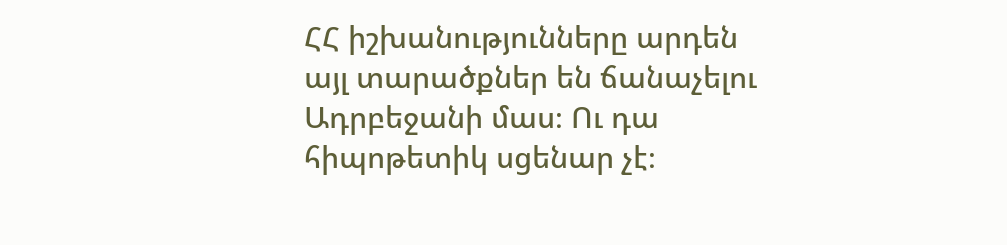ՀՀ իշխանությունները արդեն այլ տարածքներ են ճանաչելու Ադրբեջանի մաս։ Ու դա հիպոթետիկ սցենար չէ։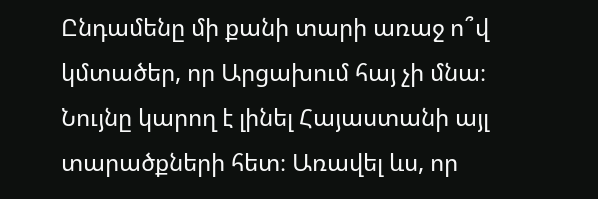Ընդամենը մի քանի տարի առաջ ո՞վ կմտածեր, որ Արցախում հայ չի մնա։ Նույնը կարող է լինել Հայաստանի այլ տարածքների հետ։ Առավել ևս, որ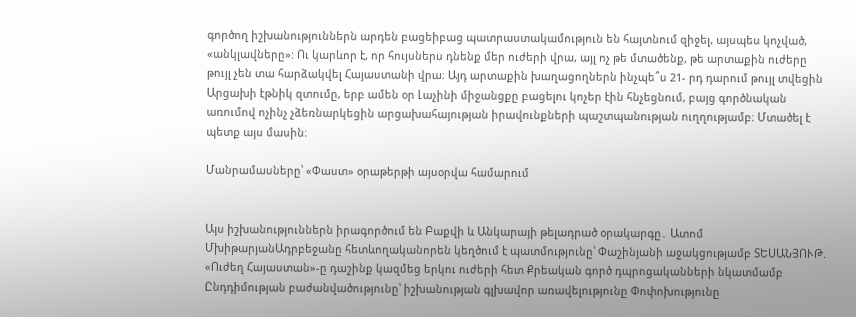գործող իշխանություններն արդեն բացեիբաց պատրաստակամություն են հայտնում զիջել, այսպես կոչված, «անկլավները»: Ու կարևոր է, որ հույսներս դնենք մեր ուժերի վրա, այլ ոչ թե մտածենք, թե արտաքին ուժերը թույլ չեն տա հարձակվել Հայաստանի վրա։ Այդ արտաքին խաղացողներն ինչպե՞ս 21- րդ դարում թույլ տվեցին Արցախի էթնիկ զտումը, երբ ամեն օր Լաչինի միջանցքը բացելու կոչեր էին հնչեցնում, բայց գործնական առումով ոչինչ չձեռնարկեցին արցախահայության իրավունքների պաշտպանության ուղղությամբ։ Մտածել է պետք այս մասին։

Մանրամասները՝ «Փաստ» օրաթերթի այսօրվա համարում


Այս իշխանություններն իրագործում են Բաքվի և Անկարայի թելադրած օրակարգը․ Ատոմ ՄխիթարյանԱդրբեջանը հետևողականորեն կեղծում է պատմությունը՝ Փաշինյանի աջակցությամբ ՏԵՍԱՆՅՈՒԹ. «Ուժեղ Հայաստան»-ը դաշինք կազմեց երկու ուժերի հետ Քրեական գործ դպրոցականների նկատմամբ Ընդդիմության բաժանվածությունը՝ իշխանության գլխավոր առավելությունը Փոփոխությունը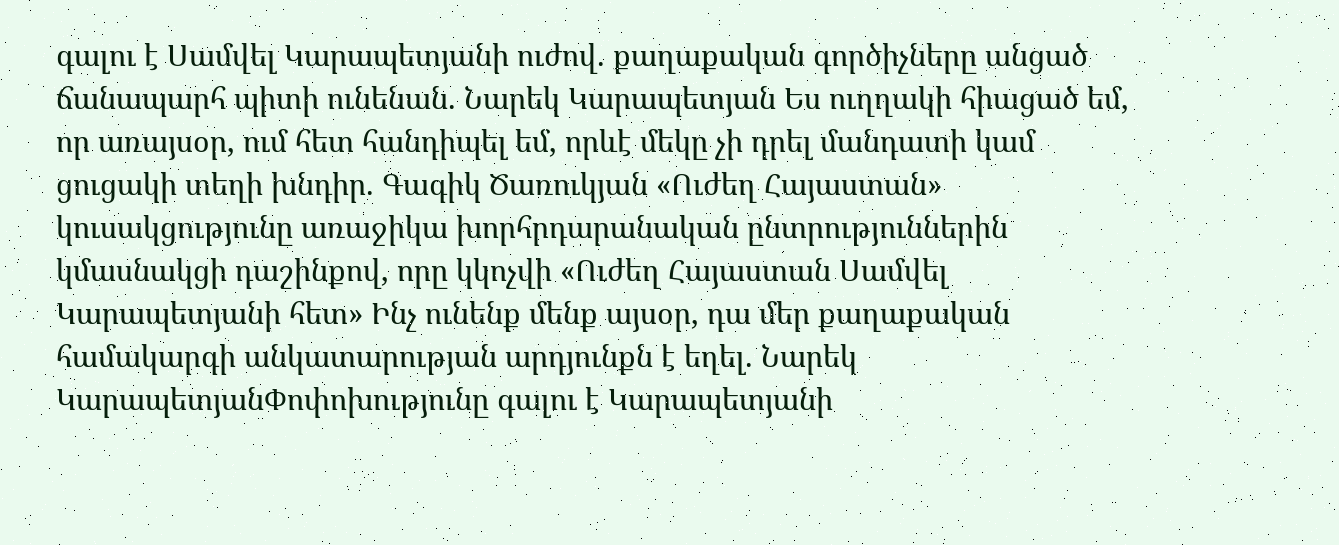գալու է Սամվել Կարապետյանի ուժով. քաղաքական գործիչները անցած ճանապարհ պիտի ունենան. Նարեկ Կարապետյան Ես ուղղակի հիացած եմ, որ առայսօր, ում հետ հանդիպել եմ, որևէ մեկը չի դրել մանդատի կամ ցուցակի տեղի խնդիր. Գագիկ Ծառուկյան «Ուժեղ Հայաստան» կուսակցությունը առաջիկա խորհրդարանական ընտրություններին կմասնակցի դաշինքով, որը կկոչվի «Ուժեղ Հայաստան Սամվել Կարապետյանի հետ» Ինչ ունենք մենք այսօր, դա մեր քաղաքական համակարգի անկատարության արդյունքն է եղել. Նարեկ ԿարապետյանՓոփոխությունը գալու է Կարապետյանի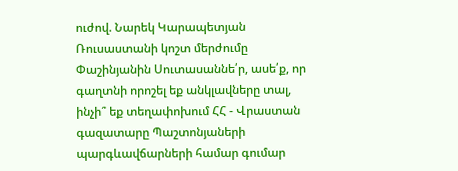ուժով. Նարեկ Կարապետյան Ռուսաստանի կոշտ մերժումը Փաշինյանին Սուտասաննե՛ր, ասե՛ք, որ գաղտնի որոշել եք անկլավները տալ, ինչի՞ եք տեղափոխում ՀՀ - Վրաստան գազատարը Պաշտոնյաների պարգևավճարների համար գումար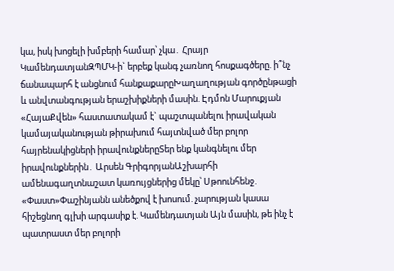կա, իսկ խոցելի խմբերի համար՝ չկա․ Հրայր ԿամենդատյանԶՊՄԿ-ի` երբեք կանգ չառնող հոսքագծերը. ի՞նչ ճանապարհ է անցնում հանքաքարըԽաղաղության գործընթացի և անվտանգության երաշխիքների մասին. Էդմոն Մարուքյան «ՀայաՔվեն» հաստատակամ է` պաշտպանելու իրավական կամայականության թիրախում հայտնված մեր բոլոր հայրենակիցների իրավունքներըՏեր ենք կանգնելու մեր իրավունքներին․ Արսեն ԳրիգորյանԱշխարհի ամենագաղտնաշատ կառույցներից մեկը՝ Սթոունհենջ. «Փաստ»Փաշինյանն անեծքով է խոսում. չարության կասա հիշեցնող գլխի արգասիք է. Կամենդատյան Այն մասին, թե ինչ է պատրաստ մեր բոլորի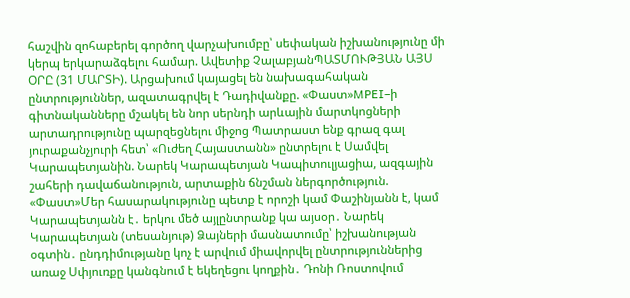հաշվին զոհաբերել գործող վարչախումբը՝ սեփական իշխանությունը մի կերպ երկարաձգելու համար. Ավետիք ՉալաբյանՊԱՏՄՈՒԹՅԱՆ ԱՅՍ ՕՐԸ (31 ՄԱՐՏԻ). Արցախում կայացել են նախագահական ընտրություններ, ազատագրվել է Դադիվանքը. «Փաստ»MPEI–ի գիտնականները մշակել են նոր սերնդի արևային մարտկոցների արտադրությունը պարզեցնելու միջոց Պատրաստ ենք գրազ գալ յուրաքանչյուրի հետ՝ «Ուժեղ Հայաստանն» ընտրելու է Սամվել Կարապետյանին. Նարեկ Կարապետյան Կապիտուլյացիա, ազգային շահերի դավաճանություն, արտաքին ճնշման ներգործություն. «Փաստ»Մեր հասարակությունը պետք է որոշի կամ Փաշինյանն է, կամ Կարապետյանն է․ երկու մեծ այլընտրանք կա այսօր․ Նարեկ Կարապետյան (տեսանյութ) Ձայների մասնատումը՝ իշխանության օգտին․ ընդդիմությանը կոչ է արվում միավորվել ընտրություններից առաջ Սփյուռքը կանգնում է եկեղեցու կողքին․ Դոնի Ռոստովում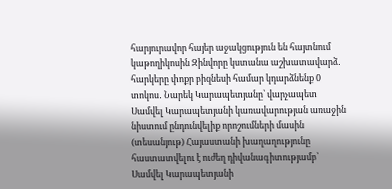հարյուրավոր հայեր աջակցություն են հայտնում կաթողիկոսին Զինվորը կստանա աշխատավարձ․ հարկերը փոքր բիզնեսի համար կդարձնենք 0 տոկոս․ Նարեկ Կարապետյանը՝ վարչապետ Սամվել Կարապետյանի կառավարության առաջին նիստում ընդունվելիք որոշումների մասին (տեսանյութ) Հայաստանի խաղաղությունը հաստատվելու է ուժեղ դիվանագիտությամբ՝ Սամվել Կարապետյանի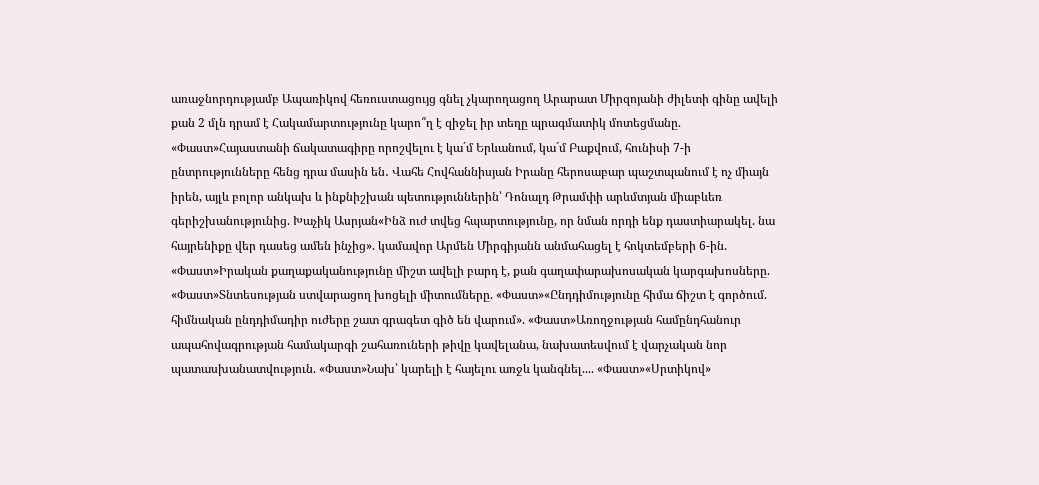առաջնորդությամբ Ապառիկով հեռուստացույց գնել չկարողացող Արարատ Միրզոյանի ժիլետի գինը ավելի քան 2 մլն դրամ է Հակամարտությունը կարո՞ղ է զիջել իր տեղը պրագմատիկ մոտեցմանը. «Փաստ»Հայաստանի ճակատագիրը որոշվելու է կա´մ Երևանում, կա´մ Բաքվում, հունիսի 7-ի ընտրությունները հենց դրա մասին են․ Վահե Հովհաննիսյան Իրանը հերոսաբար պաշտպանում է ոչ միայն իրեն, այլև բոլոր անկախ և ինքնիշխան պետություններին՝ Դոնալդ Թրամփի արևմտյան միաբևեռ գերիշխանությունից. Խաչիկ Ասրյան«Ինձ ուժ տվեց հպարտությունը, որ նման որդի ենք դաստիարակել. նա հայրենիքը վեր դասեց ամեն ինչից». կամավոր Արմեն Միրգիյանն անմահացել է հոկտեմբերի 6-ին. «Փաստ»Իրական քաղաքականությունը միշտ ավելի բարդ է, քան գաղափարախոսական կարգախոսները. «Փաստ»Տնտեսության ստվարացող խոցելի միտումները. «Փաստ»«Ընդդիմությունը հիմա ճիշտ է գործում. հիմնական ընդդիմադիր ուժերը շատ գրագետ գիծ են վարում». «Փաստ»Առողջության համընդհանուր ապահովագրության համակարգի շահառուների թիվը կավելանա, նախատեսվում է վարչական նոր պատասխանատվություն. «Փաստ»Նախ՝ կարելի է հայելու առջև կանգնել.... «Փաստ»«Սրտիկով»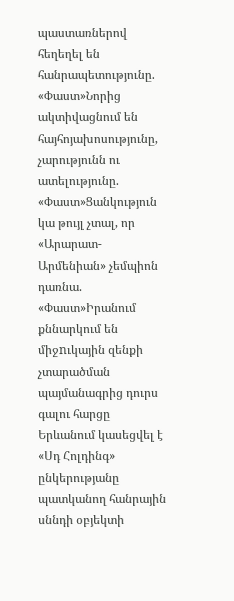պաստառներով հեղեղել են հանրապետությունը. «Փաստ»Նորից ակտիվացնում են հայհոյախոսությունը, չարությունն ու ատելությունը. «Փաստ»Ցանկություն կա թույլ չտալ, որ «Արարատ-Արմենիան» չեմպիոն դառնա. «Փաստ»Իրանում քննարկում են միջnւկային զենքի չտարածման պայմանագրից դուրս գալու հարցը Երևանում կասեցվել է «Սդ Հոլդինգ» ընկերությանը պատկանող հանրային սննդի օբյեկտի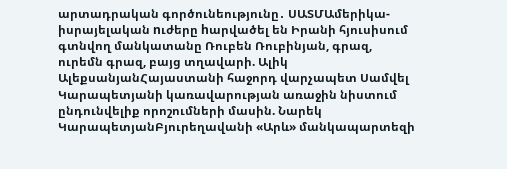արտադրական գործունեությունը․ ՍԱՏՄԱմերիկա-իսրայելական nւժերը hարվածել են Իրանի հյուսիսում գտնվող մանկատանը Ռուբեն Ռուբինյան, գրազ, ուրեմն գրազ, բայց տղավարի. Ալիկ ԱլեքսանյանՀայաստանի հաջորդ վարչապետ Սամվել Կարապետյանի կառավարության առաջին նիստում ընդունվելիք որոշումների մասին. Նարեկ ԿարապետյանԲյուրեղավանի «Արև» մանկապարտեզի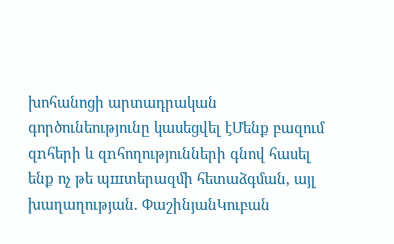խոհանոցի արտադրական գործունեությունը կասեցվել էՄենք բազում զnհերի և զnհողությունների գնով հասել ենք ոչ թե պшտերազմի հետաձգման, այլ խաղաղության. ՓաշինյանԿուբան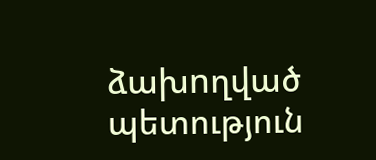ձախnղված պետություն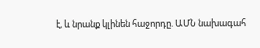է, և նրանք կլինեն հաջորդը. ԱՄՆ նախագահ